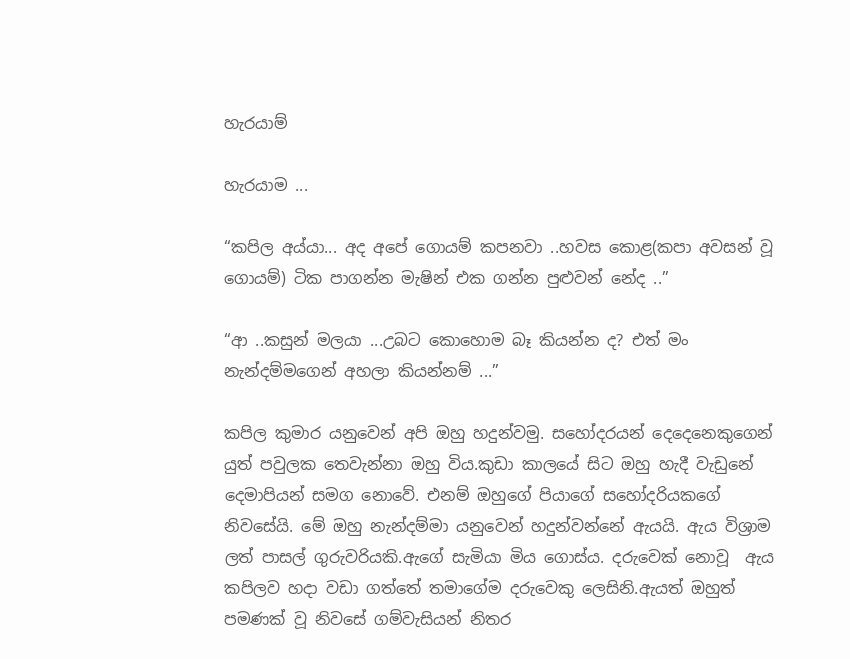හැරයාම්

හැරයාම ...

“කපිල අය්යා... අද අපේ ගොයම් කපනවා ..හවස කොළ(කපා අවසන් වූ ගොයම්) ටික පාගන්න මැෂින් එක ගන්න පුළුවන් නේද ..”

“ආ ..කසුන් මලයා ...උබට කොහොම බෑ කියන්න ද? එත් මං නැන්දම්මගෙන් අහලා කියන්නම් ...”

කපිල කුමාර යනුවෙන් අපි ඔහු හදුන්වමු. සහෝදරයන් දෙදෙනෙකුගෙන් යුත් පවුලක තෙවැන්නා ඔහු විය.කුඩා කාලයේ සිට ඔහු හැදී වැඩුනේ දෙමාපියන් සමග නොවේ. එනම් ඔහුගේ පියාගේ සහෝදරියකගේ නිවසේයි. මේ ඔහු නැන්දම්මා යනුවෙන් හදුන්වන්නේ ඇයයි. ඇය විශ්‍රාම ලත් පාසල් ගුරුවරියකි.ඇගේ සැමියා මිය ගොස්ය. දරුවෙක් නොවූ  ඇය කපිලව හදා වඩා ගත්තේ තමාගේම දරුවෙකු ලෙසිනි.ඇයත් ඔහුත් පමණක් වූ නිවසේ ගම්වැසියන් නිතර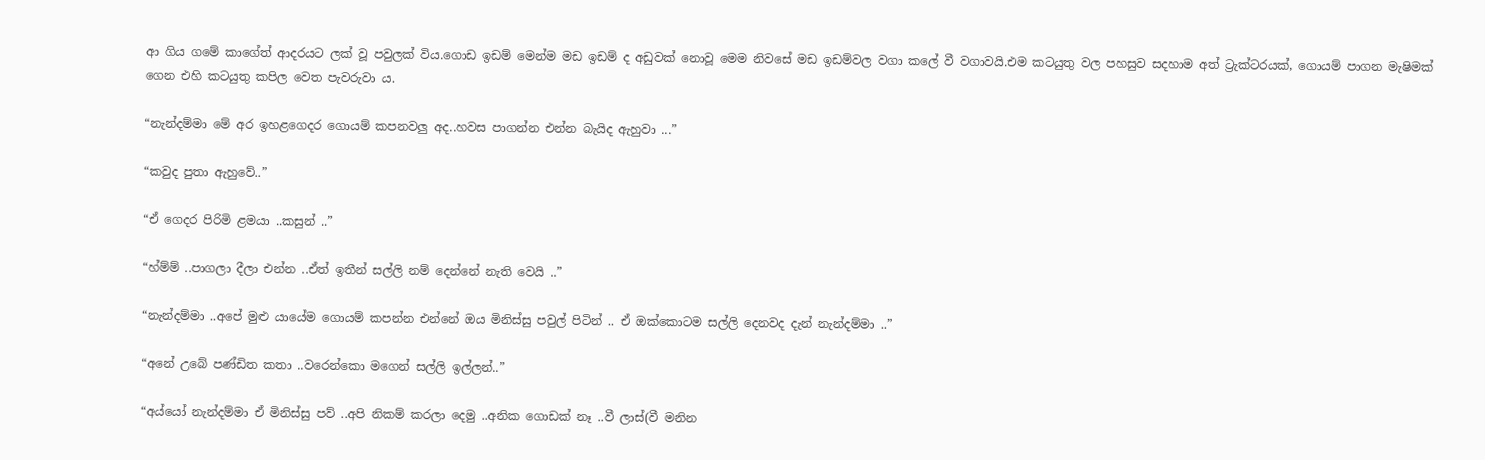ආ ගිය ගමේ කාගේත් ආදරයට ලක් වූ පවුලක් විය.ගොඩ ඉඩම් මෙන්ම මඩ ඉඩම් ද අඩුවක් නොවූ මෙම නිවසේ මඩ ඉඩම්වල වගා කලේ වී වගාවයි.එම කටයුතු වල පහසුව සදහාම අත් ට්‍රැක්ටරයක්, ගොයම් පාගන මැෂිමක් ගෙන එහි කටයුතු කපිල වෙත පැවරුවා ය.

“නැන්දම්මා මේ අර ඉහළගෙදර ගොයම් කපනවලු අද..හවස පාගන්න එන්න බැයිද ඇහුවා ...”

“කවුද පුතා ඇහුවේ..”

“ඒ ගෙදර පිරිමි ළමයා ..කසුන් ..”

“හ්ම්ම් ..පාගලා දීලා එන්න ..ඒත් ඉතීන් සල්ලි නම් දෙන්නේ නැති වෙයි ..”

“නැන්දම්මා ..අපේ මුළු යායේම ගොයම් කපන්න එන්නේ ඔය මිනිස්සු පවුල් පිටින් .. ඒ ඔක්කොටම සල්ලි දෙනවද දැන් නැන්දම්මා ..”

“අනේ උබේ පණ්ඩිත කතා ..වරෙන්කො මගෙන් සල්ලි ඉල්ලන්..”

“අය්යෝ නැන්දම්මා ඒ මිනිස්සු පව් ..අපි නිකම් කරලා දෙමු ..අනික ගොඩක් නෑ ..වී ලාස්(වී මනින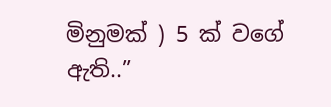මිනුමක් ) 5 ක් වගේ ඇති..”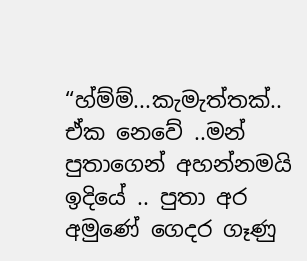“හ්ම්ම්...කැමැත්තක්.. ඒක නෙවේ ..මන් පුතාගෙන් අහන්නමයි ඉදියේ .. පුතා අර අමුණේ ගෙදර ගෑණු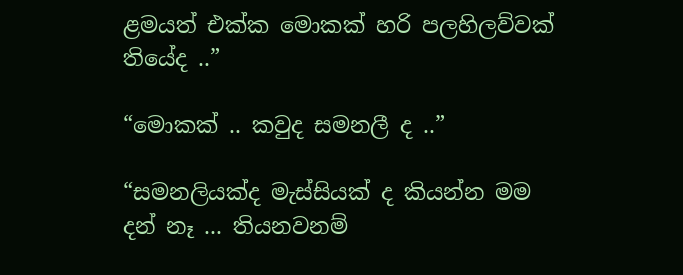ළමයත් එක්ක මොකක් හරි පලහිලව්වක් තියේද ..”

“මොකක් .. කවුද සමනලී ද ..”

“සමනලියක්ද මැස්සියක් ද කියන්න මම දන් නෑ ... තියනවනම්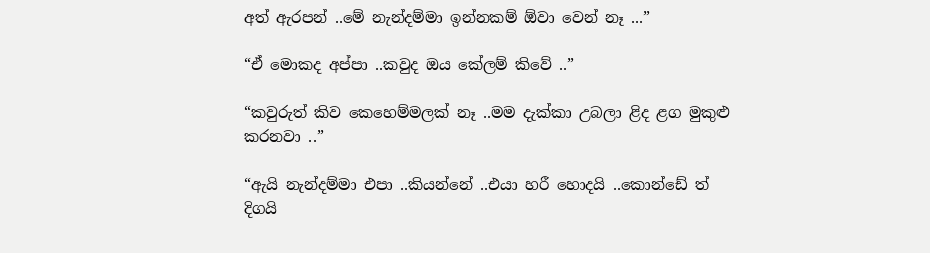අත් ඇරපන් ..මේ නැන්දම්මා ඉන්නකම් ඕවා වෙන් නෑ ...”

“ඒ මොකද අප්පා ..කවුද ඔය කේලම් කිවේ ..”

“කවුරුත් කිව කෙහෙම්මලක් නෑ ..මම දැක්කා උබලා ළිද ළග මුකුළු කරනවා ..”

“ඇයි නැන්දම්මා එපා ..කියන්නේ ..එයා හරී හොදයි ..කොන්ඩේ ත් දිගයි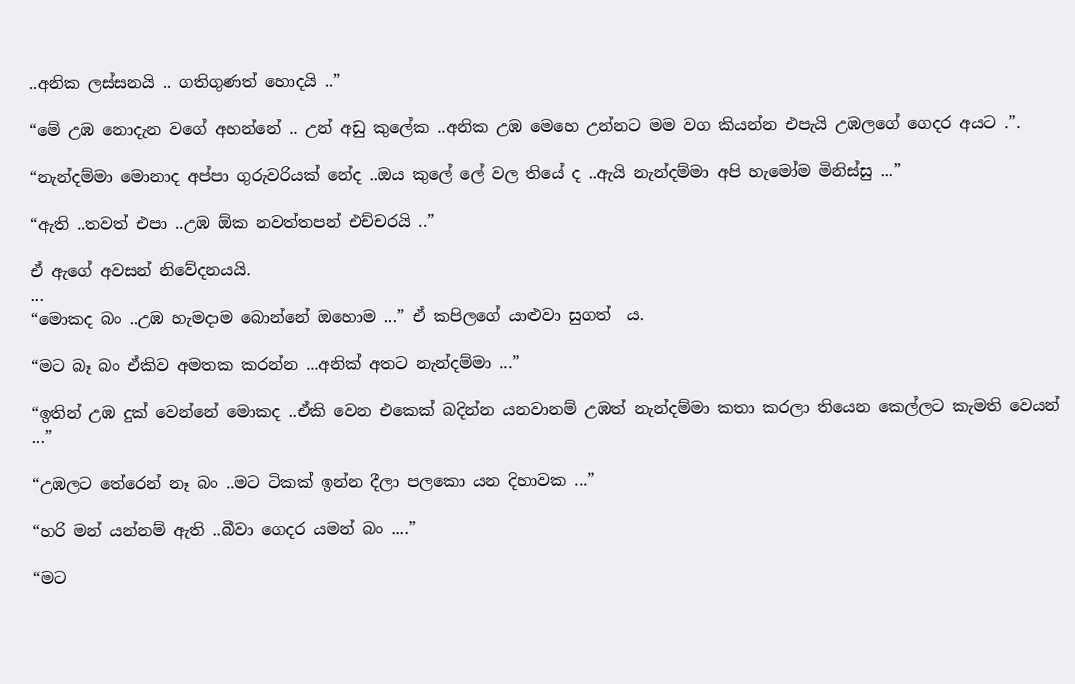..අනික ලස්සනයි .. ගතිගුණත් හොදයි ..”

“මේ උඹ නොදැන වගේ අහන්නේ .. උන් අඩු කුලේක ..අනික උඹ මෙහෙ උන්නට මම වග කියන්න එපැයි උඹලගේ ගෙදර අයට .”.

“නැන්දම්මා මොනාද අප්පා ගුරුවරියක් නේද ..ඔය කුලේ ලේ වල තියේ ද ..ඇයි නැන්දම්මා අපි හැමෝම මිනිස්සු ...”

“ඇති ..තවත් එපා ..උඹ ඕක නවත්තපන් එච්චරයි ..”

ඒ ඇගේ අවසන් නිවේදනයයි.
...
“මොකද බං ..උඹ හැමදාම බොන්නේ ඔහොම ...” ඒ කපිලගේ යාළුවා සුගත්  ය.

“මට බෑ බං ඒකිව අමතක කරන්න ...අනික් අතට නැන්දම්මා ...”

“ඉතින් උඹ දුක් වෙන්නේ මොකද ..ඒකි වෙන එකෙක් බදින්න යනවානම් උඹත් නැන්දම්මා කතා කරලා තියෙන කෙල්ලට කැමති වෙයන් ...”

“උඹලට තේරෙන් නෑ බං ..මට ටිකක් ඉන්න දීලා පලකො යන දිහාවක ...”

“හරි මන් යන්නම් ඇති ..බීවා ගෙදර යමන් බං ....”

“මට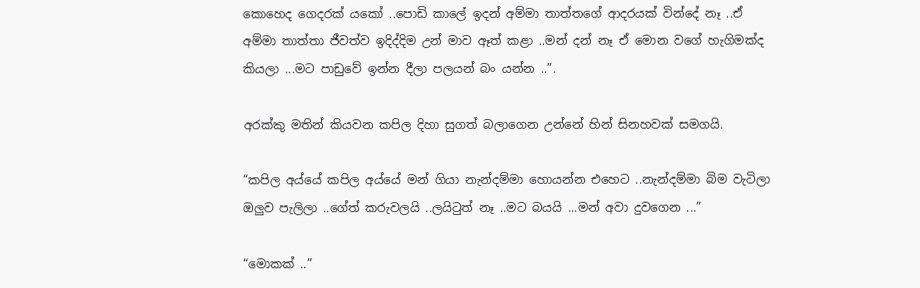කොහෙද ගෙදරක් යකෝ ..පොඩි කාලේ ඉදන් අම්මා තාත්තගේ ආදරයක් වින්දේ නෑ ..ඒ අම්මා තාත්තා ජීවත්ව ඉදිද්දිම උන් මාව ඈත් කළා ..මන් දන් නෑ ඒ මොන වගේ හැගිමක්ද කියලා ...මට පාඩුවේ ඉන්න දීලා පලයන් බං යන්න ..”.

අරක්කු මතින් කියවන කපිල දිහා සුගත් බලාගෙන උන්නේ හින් සිනහවක් සමගයි.

“කපිල අය්යේ කපිල අය්යේ මන් ගියා නැන්දම්මා හොයන්න එහෙට ..නැන්දම්මා බිම වැටිලා ඔලුව පැලිලා ..ගේත් කරුවලයි ..ලයිටුත් නෑ ..මට බයයි ...මන් අවා දුවගෙන ...”

“මොකක් ..”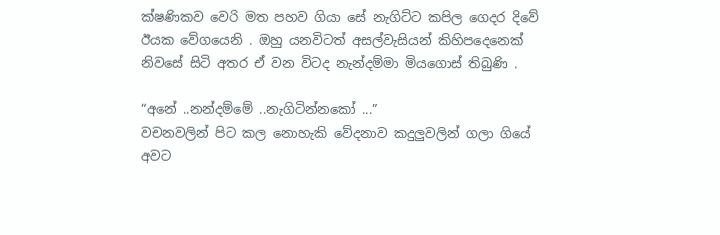ක්ෂණිකව වෙරි මත පහව ගියා සේ නැගිට්ට කපිල ගෙදර දිවේ ඊයක වේගයෙනි . ඔහු යනවිටත් අසල්වැසියන් කිහිපදෙනෙක් නිවසේ සිටි අතර ඒ වන විටද නැන්දම්මා මියගොස් තිබුණි .

“අනේ ..නන්දම්මේ ..නැගිටින්නකෝ ...”
වචනවලින් පිට කල නොහැකි වේදනාව කදුලුවලින් ගලා ගියේ අවට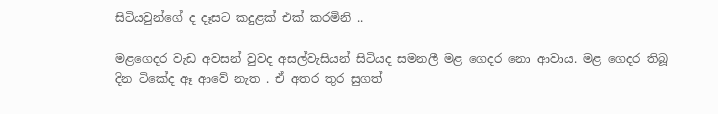සිටියවුන්ගේ ද දෑසට කදුළක් එක් කරමිනි ..

මළගෙදර වැඩ අවසන් වුවද අසල්වැසියන් සිටියද සමනලී මළ ගෙදර නො ආවාය. මළ ගෙදර තිබූ දින ටිකේද ඈ ආවේ නැත . ඒ අතර තුර සුගත්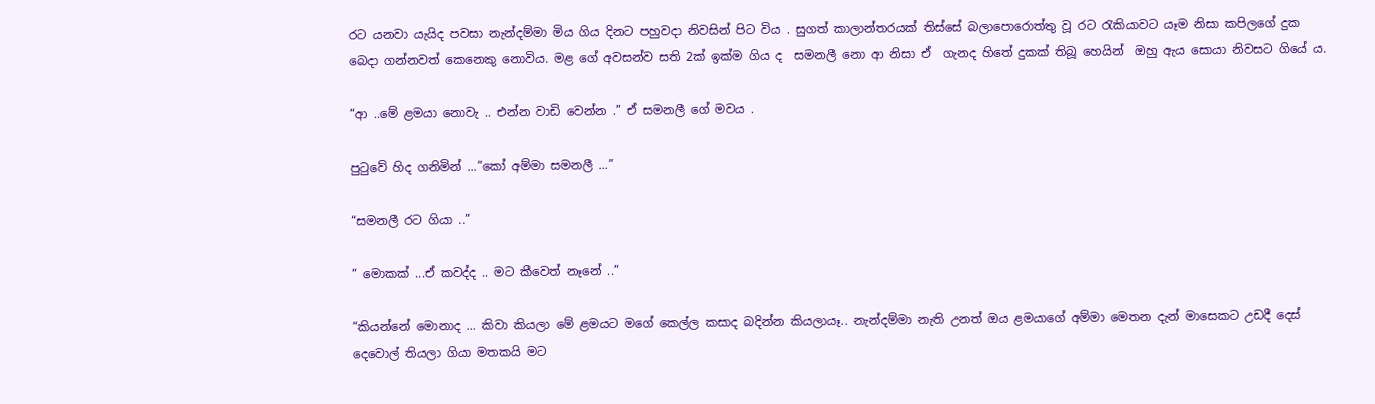රට යනවා යැයිද පවසා නැන්දම්මා මිය ගිය දිනට පහුවදා නිවසින් පිට විය . සුගත් කාලාන්තරයක් තිස්සේ බලාපොරොත්තු වූ රට රැකියාවට යෑම නිසා කපිලගේ දුක බෙදා ගන්නවත් කෙනෙකු නොවිය. මළ ගේ අවසන්ව සති 2ක් ඉක්ම ගිය ද  සමනලී නො ආ නිසා ඒ  ගැනද හිතේ දුකක් තිබූ හෙයින්  ඔහු ඇය සොයා නිවසට ගියේ ය.

“ආ ..මේ ළමයා නොවැ .. එන්න වාඩි වෙන්න .” ඒ සමනලී ගේ මවය .

පුටුවේ හිද ගනිමින් ...”කෝ අම්මා සමනලී ...”

“සමනලී රට ගියා ..”

“ මොකක් ...ඒ කවද්ද .. මට කීවෙත් නෑනේ ..”

“කියන්නේ මොනාද ... කිවා කියලා මේ ළමයට මගේ කෙල්ල කසාද බදින්න කියලායෑ.. නැන්දම්මා නැති උනත් ඔය ළමයාගේ අම්මා මෙතන දැන් මාසෙකට උඩදී දෙස් දෙවොල් තියලා ගියා මතකයි මට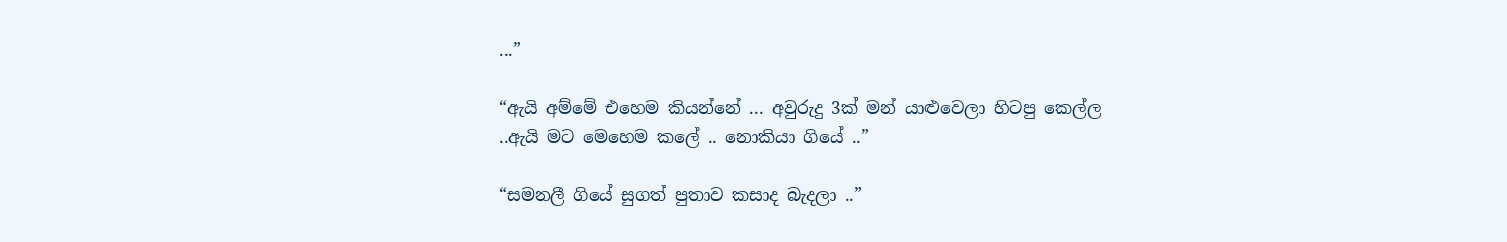...”

“ඇයි අම්මේ එහෙම කියන්නේ ... අවුරුදු 3ක් මන් යාළුවෙලා හිටපු කෙල්ල ..ඇයි මට මෙහෙම කලේ .. නොකියා ගියේ ..”

“සමනලී ගියේ සුගත් පුතාව කසාද බැදලා ..”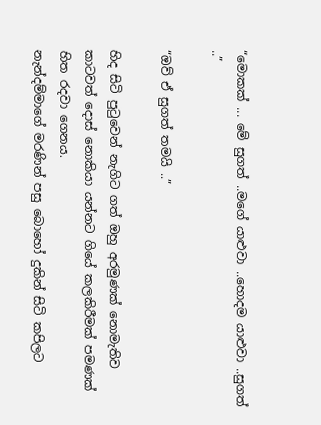“මොකක් ... මේ සුගත් ..මගේ යාළුවා ..හොදම යාළුවා ..සුගත් ..”

“ඔව් ඒ සුගත් තමයි ..”

හිද සිටි පුටුවෙන් නැගිට ගත් ඔහු අරමුණක් නොමැතිව කාටවත් දොස් නොකියා යන්නට ගියේ කලකිරීමක් පමණක් හිත රදවා ගෙනය.
නැන්දම්මාගේ මරණින් පසු බොහෝ දුකින් සිටි කපිලට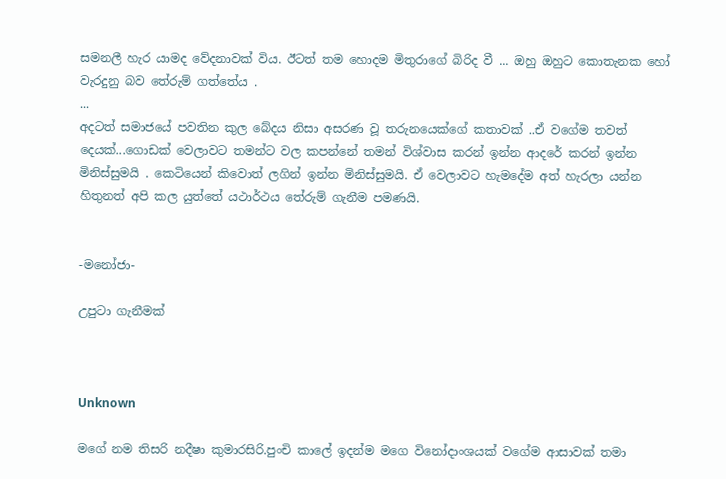සමනලී හැර යාමද වේදනාවක් විය. ඊටත් තම හොදම මිතුරාගේ බිරිද වී ... ඔහු ඔහුට කොතැනක හෝ වැරදුනු බව තේරුම් ගත්තේය .
...
අදටත් සමාජයේ පවතින කුල බේදය නිසා අසරණ වූ තරුනයෙක්ගේ කතාවක් ..ඒ වගේම තවත් දෙයක්...ගොඩක් වෙලාවට තමන්ට වල කපන්නේ තමන් විශ්වාස කරන් ඉන්න ආදරේ කරන් ඉන්න මිනිස්සුමයි . කෙටියෙන් කිවොත් ලගින් ඉන්න මිනිස්සුමයි. ඒ වෙලාවට හැමදේම අත් හැරලා යන්න හිතුනත් අපි කල යුත්තේ යථාර්ථය තේරුම් ගැනීම පමණයි.


-මනෝජා-

උපුටා ගැනීමක්



Unknown

මගේ නම තිසරි නදීෂා කුමාරසිරි.පුංචි කාලේ ඉදන්ම මගෙ විනෝදාංශයක් වගේම ආසාවක් තමා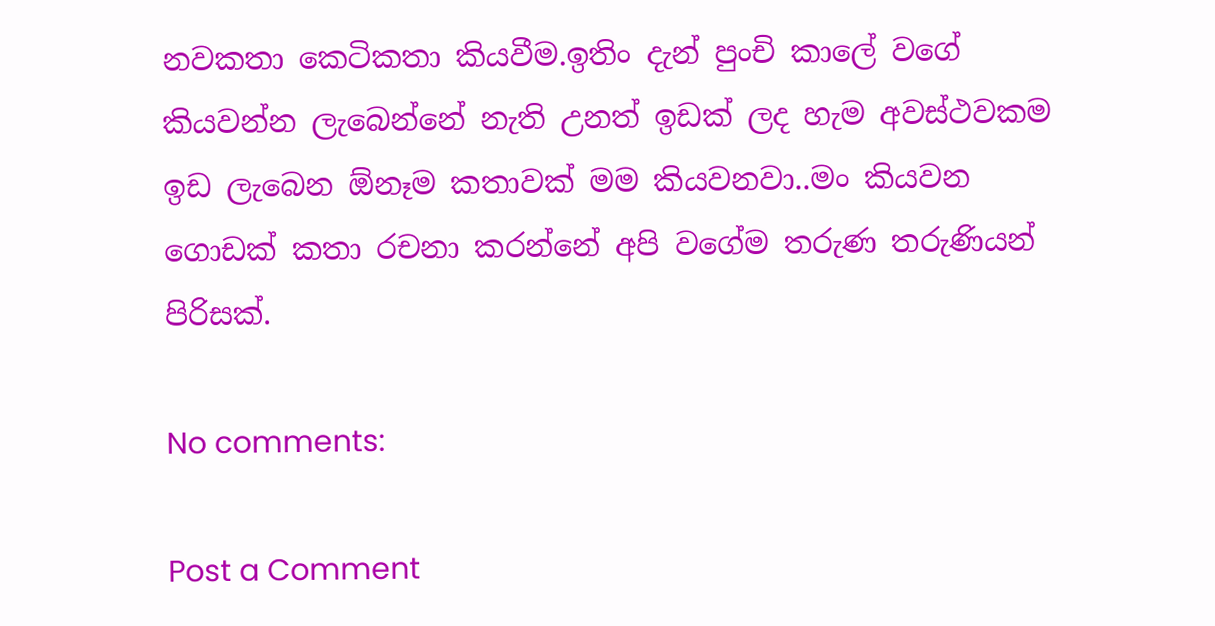නවකතා කෙටිකතා කියවීම.ඉතිං දැන් පුංචි කාලේ වගේ කියවන්න ලැබෙන්නේ නැති උනත් ඉඩක් ලද හැම අවස්ථවකම ඉඩ ලැබෙන ඕනෑම කතාවක් මම කියවනවා..මං කියවන ගොඩක් කතා රචනා කරන්නේ අපි වගේම තරුණ තරුණියන් පිරිසක්.

No comments:

Post a Comment